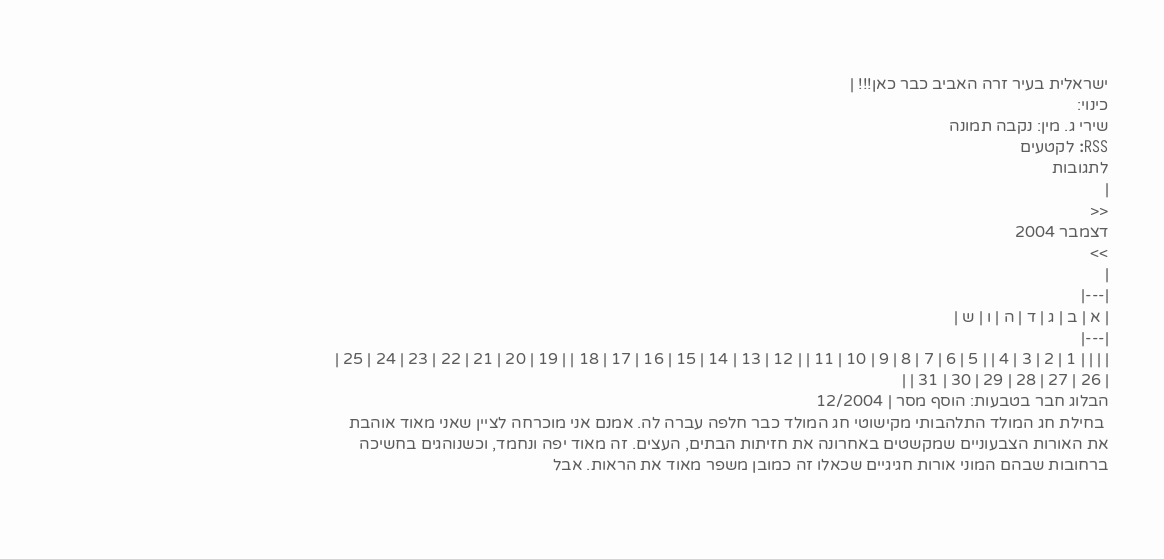ישראלית בעיר זרה האביב כבר כאן!!! |
כינוי:
שירי ג. מין: נקבה תמונה
RSS: לקטעים
לתגובות
|
<<
דצמבר 2004
>>
|
|---|
| א | ב | ג | ד | ה | ו | ש |
|---|
| | | | 1 | 2 | 3 | 4 | | 5 | 6 | 7 | 8 | 9 | 10 | 11 | | 12 | 13 | 14 | 15 | 16 | 17 | 18 | | 19 | 20 | 21 | 22 | 23 | 24 | 25 | | 26 | 27 | 28 | 29 | 30 | 31 | |
הבלוג חבר בטבעות: הוסף מסר | 12/2004
 בחילת חג המולד התלהבותי מקישוטי חג המולד כבר חלפה עברה לה. אמנם אני מוכרחה לציין שאני מאוד אוהבת את האורות הצבעוניים שמקשטים באחרונה את חזיתות הבתים, העצים. זה מאוד יפה ונחמד, וכשנוהגים בחשיכה ברחובות שבהם המוני אורות חגיגיים שכאלו זה כמובן משפר מאוד את הראות. אבל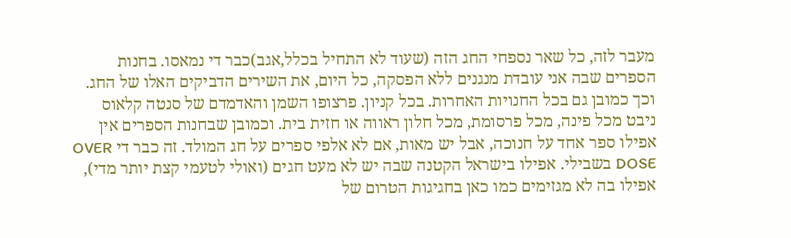מעבר לזה, כל שאר נספחי החג הזה (שעוד לא התחיל בכלל,אגב)כבר די נמאסו. בחנות הספרים שבה אני עובדת מנגנים ללא הפסקה, כל היום, את השירים הדביקים האלו של החג. וכך כמובן גם בכל החנויות האחרות. בכל קניון. פרצופו השמן והאדמדם של סנטה קלאוס ניבט מכל פינה, מכל פרסומת, מכל חלון ראווה או חזית בית. וכמובן שבחנות הספרים אין אפילו ספר אחד על חנוכה, אבל יש מאות, אם לא אלפי ספרים על חג המולד. זה כבר די OVER DOSE בשבילי. אפילו בישראל הקטנה שבה יש לא מעט חגים (ואולי לטעמי קצת יותר מדי), אפילו בה לא מגזימים כמו כאן בחגיגות הטרום של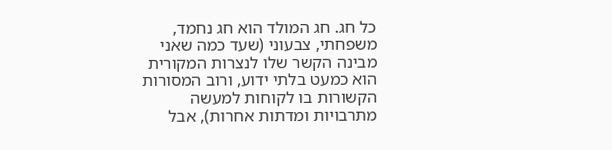כל חג. חג המולד הוא חג נחמד, משפחתי, צבעוני (שעד כמה שאני מבינה הקשר שלו לנצרות המקורית הוא כמעט בלתי ידוע, ורוב המסורות הקשורות בו לקוחות למעשה מתרבויות ומדתות אחרות), אבל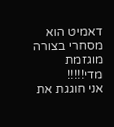דאמיט הוא מסחרי בצורה מוגזמת מדי!!!!!
אני חוגגת את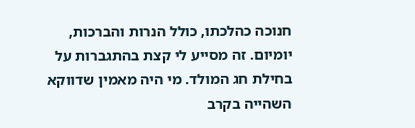חנוכה כהלכתו, כולל הנרות והברכות, יומיום. זה מסייע לי קצת בהתגברות על בחילת חג המולד. מי היה מאמין שדווקא השהייה בקרב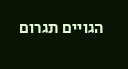הגויים תגרום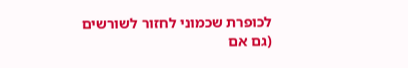לכופרת שכמוני לחזור לשורשים (גם אם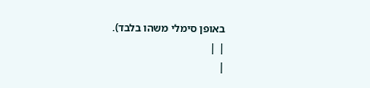באופן סימלי משהו בלבד).
| |
|